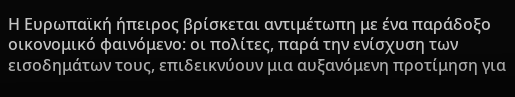Η Ευρωπαϊκή ήπειρος βρίσκεται αντιμέτωπη με ένα παράδοξο οικονομικό φαινόμενο: οι πολίτες, παρά την ενίσχυση των εισοδημάτων τους, επιδεικνύουν μια αυξανόμενη προτίμηση για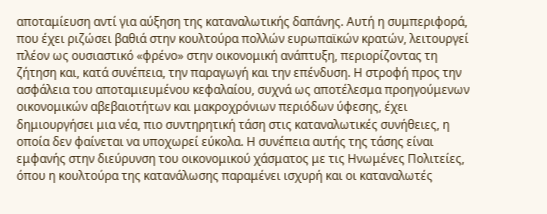αποταμίευση αντί για αύξηση της καταναλωτικής δαπάνης. Αυτή η συμπεριφορά, που έχει ριζώσει βαθιά στην κουλτούρα πολλών ευρωπαϊκών κρατών, λειτουργεί πλέον ως ουσιαστικό «φρένο» στην οικονομική ανάπτυξη, περιορίζοντας τη ζήτηση και, κατά συνέπεια, την παραγωγή και την επένδυση. Η στροφή προς την ασφάλεια του αποταμιευμένου κεφαλαίου, συχνά ως αποτέλεσμα προηγούμενων οικονομικών αβεβαιοτήτων και μακροχρόνιων περιόδων ύφεσης, έχει δημιουργήσει μια νέα, πιο συντηρητική τάση στις καταναλωτικές συνήθειες, η οποία δεν φαίνεται να υποχωρεί εύκολα. Η συνέπεια αυτής της τάσης είναι εμφανής στην διεύρυνση του οικονομικού χάσματος με τις Ηνωμένες Πολιτείες, όπου η κουλτούρα της κατανάλωσης παραμένει ισχυρή και οι καταναλωτές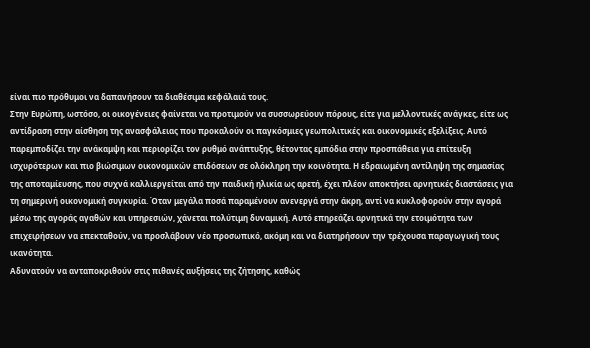είναι πιο πρόθυμοι να δαπανήσουν τα διαθέσιμα κεφάλαιά τους.
Στην Ευρώπη, ωστόσο, οι οικογένειες φαίνεται να προτιμούν να συσσωρεύουν πόρους, είτε για μελλοντικές ανάγκες, είτε ως αντίδραση στην αίσθηση της ανασφάλειας που προκαλούν οι παγκόσμιες γεωπολιτικές και οικονομικές εξελίξεις. Αυτό παρεμποδίζει την ανάκαμψη και περιορίζει τον ρυθμό ανάπτυξης, θέτοντας εμπόδια στην προσπάθεια για επίτευξη ισχυρότερων και πιο βιώσιμων οικονομικών επιδόσεων σε ολόκληρη την κοινότητα. Η εδραιωμένη αντίληψη της σημασίας της αποταμίευσης, που συχνά καλλιεργείται από την παιδική ηλικία ως αρετή, έχει πλέον αποκτήσει αρνητικές διαστάσεις για τη σημερινή οικονομική συγκυρία. Όταν μεγάλα ποσά παραμένουν ανενεργά στην άκρη, αντί να κυκλοφορούν στην αγορά μέσω της αγοράς αγαθών και υπηρεσιών, χάνεται πολύτιμη δυναμική. Αυτό επηρεάζει αρνητικά την ετοιμότητα των επιχειρήσεων να επεκταθούν, να προσλάβουν νέο προσωπικό, ακόμη και να διατηρήσουν την τρέχουσα παραγωγική τους ικανότητα.
Αδυνατούν να ανταποκριθούν στις πιθανές αυξήσεις της ζήτησης, καθώς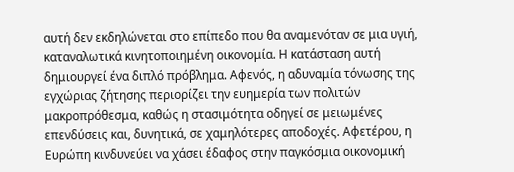αυτή δεν εκδηλώνεται στο επίπεδο που θα αναμενόταν σε μια υγιή, καταναλωτικά κινητοποιημένη οικονομία. Η κατάσταση αυτή δημιουργεί ένα διπλό πρόβλημα. Αφενός, η αδυναμία τόνωσης της εγχώριας ζήτησης περιορίζει την ευημερία των πολιτών μακροπρόθεσμα, καθώς η στασιμότητα οδηγεί σε μειωμένες επενδύσεις και, δυνητικά, σε χαμηλότερες αποδοχές. Αφετέρου, η Ευρώπη κινδυνεύει να χάσει έδαφος στην παγκόσμια οικονομική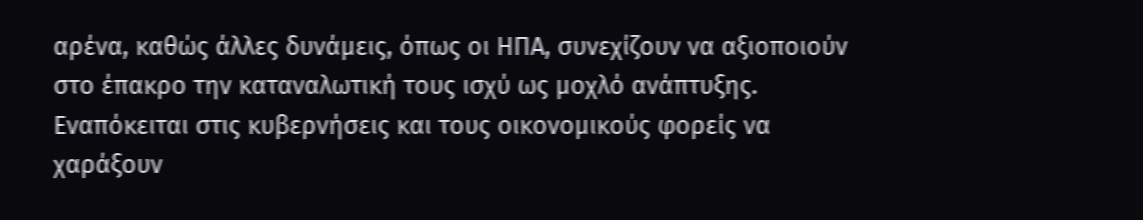αρένα, καθώς άλλες δυνάμεις, όπως οι ΗΠΑ, συνεχίζουν να αξιοποιούν στο έπακρο την καταναλωτική τους ισχύ ως μοχλό ανάπτυξης. Εναπόκειται στις κυβερνήσεις και τους οικονομικούς φορείς να χαράξουν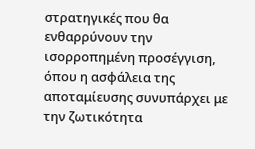στρατηγικές που θα ενθαρρύνουν την ισορροπημένη προσέγγιση, όπου η ασφάλεια της αποταμίευσης συνυπάρχει με την ζωτικότητα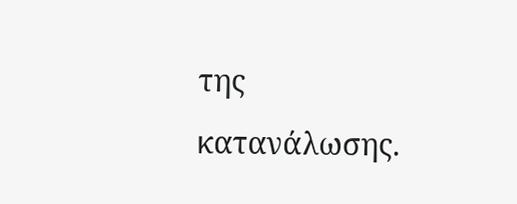της κατανάλωσης.